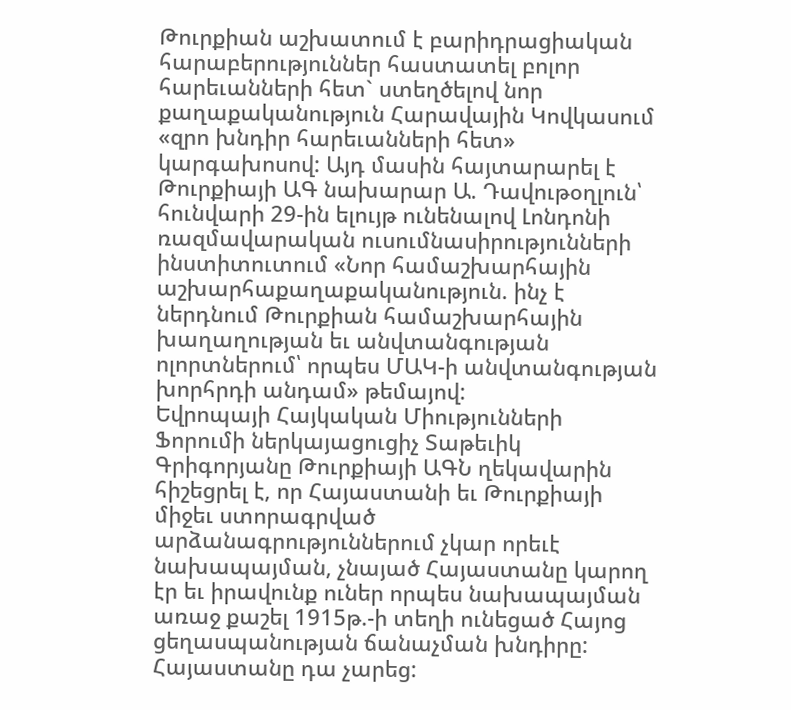Թուրքիան աշխատում է բարիդրացիական հարաբերություններ հաստատել բոլոր հարեւանների հետ` ստեղծելով նոր քաղաքականություն Հարավային Կովկասում «զրո խնդիր հարեւանների հետ» կարգախոսով: Այդ մասին հայտարարել է Թուրքիայի ԱԳ նախարար Ա. Դավութօղլուն՝ հունվարի 29-ին ելույթ ունենալով Լոնդոնի ռազմավարական ուսումնասիրությունների ինստիտուտում «Նոր համաշխարհային աշխարհաքաղաքականություն. ինչ է ներդնում Թուրքիան համաշխարհային խաղաղության եւ անվտանգության ոլորտներում՝ որպես ՄԱԿ-ի անվտանգության խորհրդի անդամ» թեմայով:
Եվրոպայի Հայկական Միությունների Ֆորումի ներկայացուցիչ Տաթեւիկ Գրիգորյանը Թուրքիայի ԱԳՆ ղեկավարին հիշեցրել է, որ Հայաստանի եւ Թուրքիայի միջեւ ստորագրված արձանագրություններում չկար որեւէ նախապայման, չնայած Հայաստանը կարող էր եւ իրավունք ուներ որպես նախապայման առաջ քաշել 1915թ.-ի տեղի ունեցած Հայոց ցեղասպանության ճանաչման խնդիրը: Հայաստանը դա չարեց: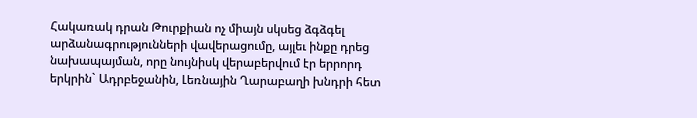Հակառակ դրան Թուրքիան ոչ միայն սկսեց ձգձգել արձանագրությունների վավերացումը, այլեւ ինքը դրեց նախապայման, որը նույնիսկ վերաբերվում էր երրորդ երկրին` Ադրբեջանին, Լեռնային Ղարաբաղի խնդրի հետ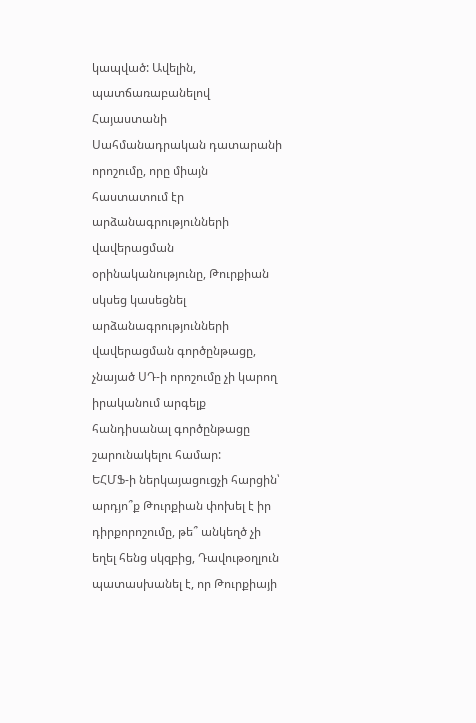կապված: Ավելին, պատճառաբանելով Հայաստանի Սահմանադրական դատարանի որոշումը, որը միայն հաստատում էր արձանագրությունների վավերացման օրինականությունը, Թուրքիան սկսեց կասեցնել արձանագրությունների վավերացման գործընթացը, չնայած ՍԴ-ի որոշումը չի կարող իրականում արգելք հանդիսանալ գործընթացը շարունակելու համար:
ԵՀՄՖ-ի ներկայացուցչի հարցին՝ արդյո՞ք Թուրքիան փոխել է իր դիրքորոշումը, թե՞ անկեղծ չի եղել հենց սկզբից, Դավութօղլուն պատասխանել է, որ Թուրքիայի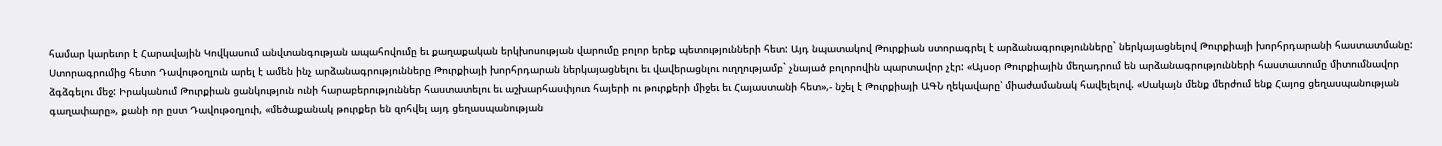համար կարեւոր է Հարավային Կովկասում անվտանգության ապահովումը եւ քաղաքական երկխոսության վարումը բոլոր երեք պետությունների հետ: Այդ նպատակով Թուրքիան ստորագրել է արձանագրությունները` ներկայացնելով Թուրքիայի խորհրդարանի հաստատմանը: Ստորագրումից հետո Դավութօղլուն արել է ամեն ինչ արձանագրությունները Թուրքիայի խորհրդարան ներկայացնելու եւ վավերացնլու ուղղությամբ` չնայած բոլորովին պարտավոր չէր: «Այսօր Թուրքիային մեղադրում են արձանագրությունների հաստատումը միտումնավոր ձգձգելու մեջ: Իրականում Թուրքիան ցանկություն ունի հարաբերություններ հաստատելու եւ աշխարհասփյուռ հայերի ու թուրքերի միջեւ եւ Հայաստանի հետ»,- նշել է Թուրքիայի ԱԳՆ ղեկավարը՝ միաժամանակ հավելելով. «Սակայն մենք մերժում ենք Հայոց ցեղասպանության գաղափարը», քանի որ ըստ Դավութօղլուի, «մեծաքանակ թուրքեր են զոհվել այդ ցեղասպանության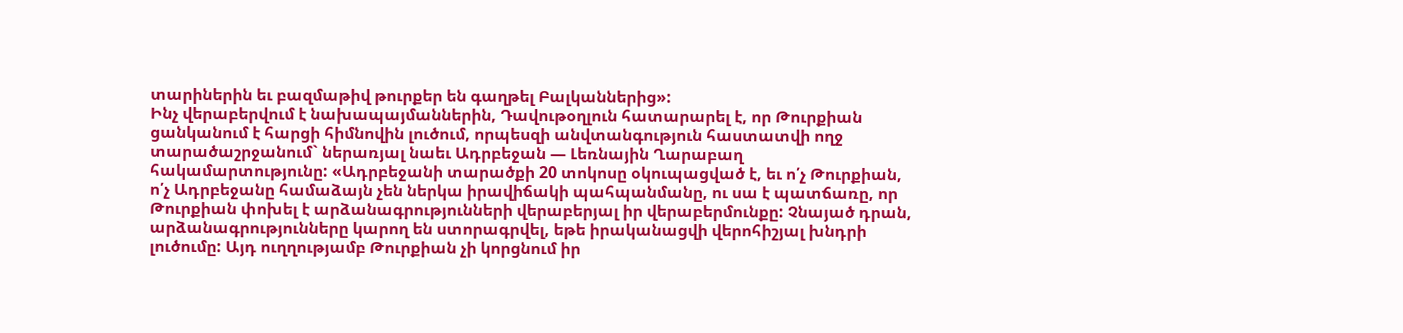տարիներին եւ բազմաթիվ թուրքեր են գաղթել Բալկաններից»:
Ինչ վերաբերվում է նախապայմաններին, Դավութօղլուն հատարարել է, որ Թուրքիան ցանկանում է հարցի հիմնովին լուծում, որպեսզի անվտանգություն հաստատվի ողջ տարածաշրջանում` ներառյալ նաեւ Ադրբեջան — Լեռնային Ղարաբաղ հակամարտությունը: «Ադրբեջանի տարածքի 20 տոկոսը օկուպացված է, եւ ո՛չ Թուրքիան, ո՛չ Ադրբեջանը համաձայն չեն ներկա իրավիճակի պահպանմանը, ու սա է պատճառը, որ Թուրքիան փոխել է արձանագրությունների վերաբերյալ իր վերաբերմունքը: Չնայած դրան, արձանագրությունները կարող են ստորագրվել, եթե իրականացվի վերոհիշյալ խնդրի լուծումը: Այդ ուղղությամբ Թուրքիան չի կորցնում իր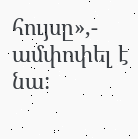հույսը»,- ամփոփել է նա: